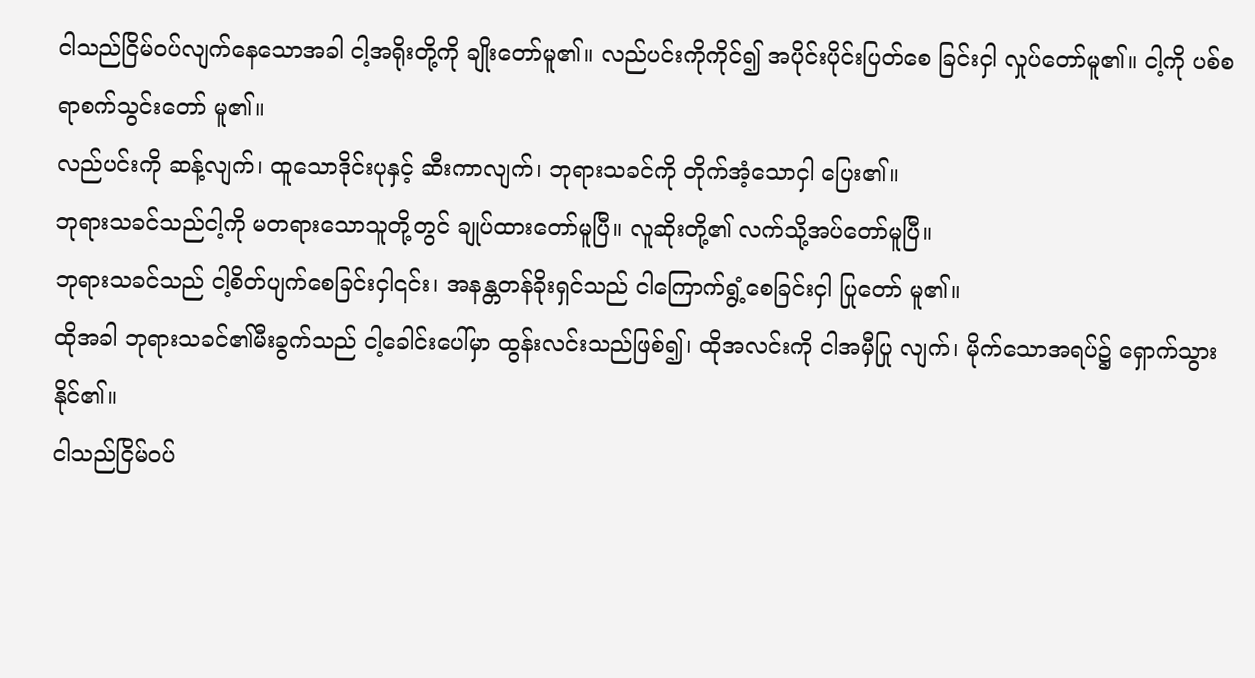ငါသည်ငြိမ်ဝပ်လျက်နေသောအခါ ငါ့အရိုးတို့ကို ချိုးတော်မူ၏။ လည်ပင်းကိုကိုင်၍ အပိုင်းပိုင်းပြတ်စေ ခြင်းငှါ လှုပ်တော်မူ၏။ ငါ့ကို ပစ်စရာစက်သွင်းတော် မူ၏။
လည်ပင်းကို ဆန့်လျက်၊ ထူသောဒိုင်းပုနှင့် ဆီးကာလျက်၊ ဘုရားသခင်ကို တိုက်အံ့သောငှါ ပြေး၏။
ဘုရားသခင်သည်ငါ့ကို မတရားသောသူတို့တွင် ချုပ်ထားတော်မူပြီ။ လူဆိုးတို့၏ လက်သို့အပ်တော်မူပြီ။
ဘုရားသခင်သည် ငါ့စိတ်ပျက်စေခြင်းငှါ၎င်း၊ အနန္တတန်ခိုးရှင်သည် ငါကြောက်ရွံ့စေခြင်းငှါ ပြုတော် မူ၏။
ထိုအခါ ဘုရားသခင်၏မီးခွက်သည် ငါ့ခေါင်းပေါ်မှာ ထွန်းလင်းသည်ဖြစ်၍၊ ထိုအလင်းကို ငါအမှီပြု လျက်၊ မိုက်သောအရပ်၌ ရှောက်သွားနိုင်၏။
ငါသည်ငြိမ်ဝပ်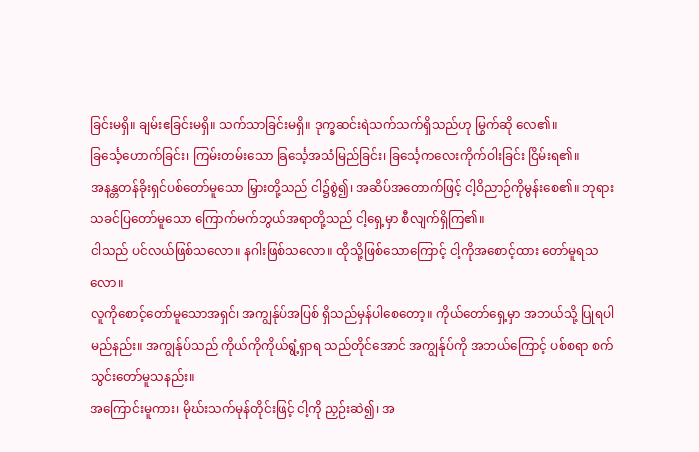ခြင်းမရှိ။ ချမ်းဧခြင်းမရှိ။ သက်သာခြင်းမရှိ။ ဒုက္ခဆင်းရဲသက်သက်ရှိသည်ဟု မြွက်ဆို လေ၏။
ခြင်္သေ့ဟောက်ခြင်း၊ ကြမ်းတမ်းသော ခြင်္သေ့အသံမြည်ခြင်း၊ ခြင်္သေ့ကလေးကိုက်ဝါးခြင်း ငြိမ်းရ၏။
အနန္တတန်ခိုးရှင်ပစ်တော်မူသော မြှားတို့သည် ငါ၌စွဲ၍၊ အဆိပ်အတောက်ဖြင့် ငါ့ဝိညာဉ်ကိုမွန်းစေ၏။ ဘုရားသခင်ပြတော်မူသော ကြောက်မက်ဘွယ်အရာတို့သည် ငါ့ရှေ့မှာ စီလျက်ရှိကြ၏။
ငါသည် ပင်လယ်ဖြစ်သလော။ နဂါးဖြစ်သလော။ ထိုသို့ဖြစ်သောကြောင့် ငါ့ကိုအစောင့်ထား တော်မူရသလော။
လူကိုစောင့်တော်မူသောအရှင်၊ အကျွန်ုပ်အပြစ် ရှိသည်မှန်ပါစေတော့။ ကိုယ်တော်ရှေ့မှာ အဘယ်သို့ ပြုရပါမည်နည်း။ အကျွန်ုပ်သည် ကိုယ်ကိုကိုယ်ရွံ့ရှာရ သည်တိုင်အောင် အကျွန်ုပ်ကို အဘယ်ကြောင့် ပစ်စရာ စက်သွင်းတော်မူသနည်း။
အကြောင်းမူကား၊ မိုဃ်းသက်မုန်တိုင်းဖြင့် ငါ့ကို ညှဉ်းဆဲ၍၊ အ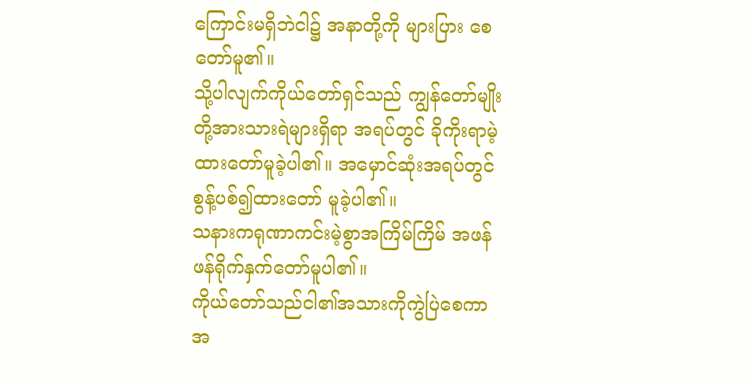ကြောင်းမရှိဘဲငါ၌ အနာတို့ကို များပြား စေတော်မူ၏။
သို့ပါလျက်ကိုယ်တော်ရှင်သည် ကျွန်တော်မျိုးတို့အားသားရဲများရှိရာ အရပ်တွင် ခိုကိုးရာမဲ့ထားတော်မူခဲ့ပါ၏။ အမှောင်ဆုံးအရပ်တွင်စွန့်ပစ်၍ထားတော် မူခဲ့ပါ၏။
သနားကရုဏာကင်းမဲ့စွာအကြိမ်ကြိမ် အဖန်ဖန်ရိုက်နှက်တော်မူပါ၏။
ကိုယ်တော်သည်ငါ၏အသားကိုကွဲပြဲစေကာ အ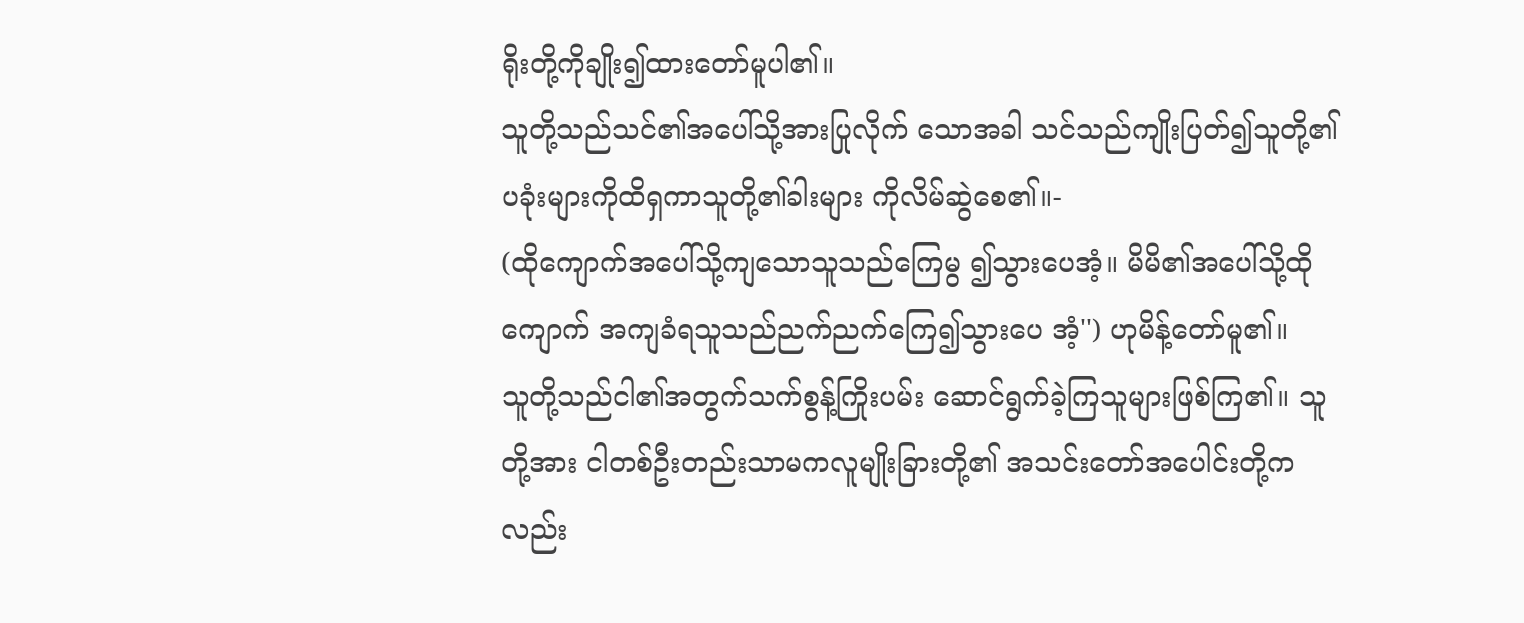ရိုးတို့ကိုချိုး၍ထားတော်မူပါ၏။
သူတို့သည်သင်၏အပေါ်သို့အားပြုလိုက် သောအခါ သင်သည်ကျိုးပြတ်၍သူတို့၏ ပခုံးများကိုထိရှကာသူတို့၏ခါးများ ကိုလိမ်ဆွဲစေ၏။-
(ထိုကျောက်အပေါ်သို့ကျသောသူသည်ကြေမွ ၍သွားပေအံ့။ မိမိ၏အပေါ်သို့ထိုကျောက် အကျခံရသူသည်ညက်ညက်ကြေ၍သွားပေ အံ့'') ဟုမိန့်တော်မူ၏။
သူတို့သည်ငါ၏အတွက်သက်စွန့်ကြိုးပမ်း ဆောင်ရွက်ခဲ့ကြသူများဖြစ်ကြ၏။ သူတို့အား ငါတစ်ဦးတည်းသာမကလူမျိုးခြားတို့၏ အသင်းတော်အပေါင်းတို့ကလည်း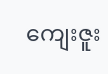ကျေးဇူး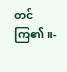တင် ကြ၏။-